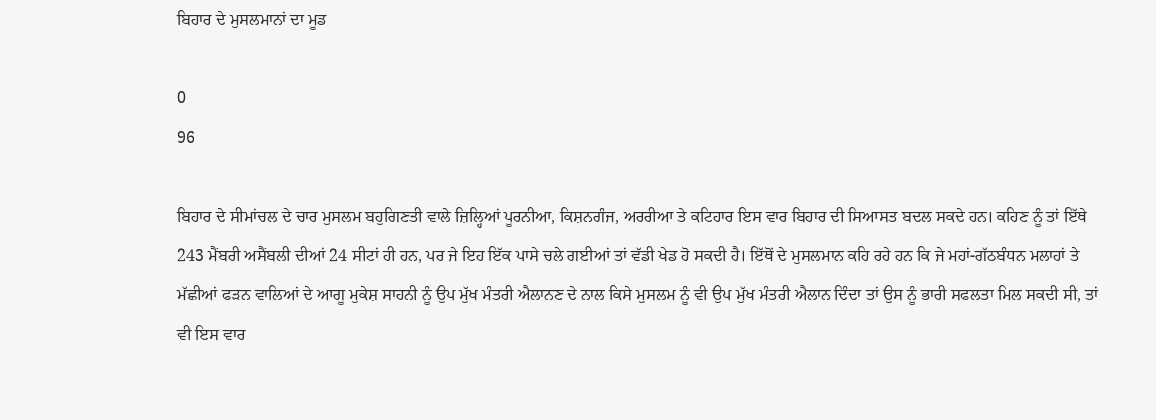ਬਿਹਾਰ ਦੇ ਮੁਸਲਮਾਨਾਂ ਦਾ ਮੂਡ

0
96

ਬਿਹਾਰ ਦੇ ਸੀਮਾਂਚਲ ਦੇ ਚਾਰ ਮੁਸਲਮ ਬਹੁਗਿਣਤੀ ਵਾਲੇ ਜ਼ਿਲ੍ਹਿਆਂ ਪੂਰਨੀਆ, ਕਿਸ਼ਨਗੰਜ, ਅਰਰੀਆ ਤੇ ਕਟਿਹਾਰ ਇਸ ਵਾਰ ਬਿਹਾਰ ਦੀ ਸਿਆਸਤ ਬਦਲ ਸਕਦੇ ਹਨ। ਕਹਿਣ ਨੂੰ ਤਾਂ ਇੱਥੇ 243 ਮੈਂਬਰੀ ਅਸੈਂਬਲੀ ਦੀਆਂ 24 ਸੀਟਾਂ ਹੀ ਹਨ, ਪਰ ਜੇ ਇਹ ਇੱਕ ਪਾਸੇ ਚਲੇ ਗਈਆਂ ਤਾਂ ਵੱਡੀ ਖੇਡ ਹੋ ਸਕਦੀ ਹੈ। ਇੱਥੋਂ ਦੇ ਮੁਸਲਮਾਨ ਕਹਿ ਰਹੇ ਹਨ ਕਿ ਜੇ ਮਹਾਂ-ਗੱਠਬੰਧਨ ਮਲਾਹਾਂ ਤੇ ਮੱਛੀਆਂ ਫੜਨ ਵਾਲਿਆਂ ਦੇ ਆਗੂ ਮੁਕੇਸ਼ ਸਾਹਨੀ ਨੂੰ ਉਪ ਮੁੱਖ ਮੰਤਰੀ ਐਲਾਨਣ ਦੇ ਨਾਲ ਕਿਸੇ ਮੁਸਲਮ ਨੂੰ ਵੀ ਉਪ ਮੁੱਖ ਮੰਤਰੀ ਐਲਾਨ ਦਿੰਦਾ ਤਾਂ ਉਸ ਨੂੰ ਭਾਰੀ ਸਫਲਤਾ ਮਿਲ ਸਕਦੀ ਸੀ, ਤਾਂ ਵੀ ਇਸ ਵਾਰ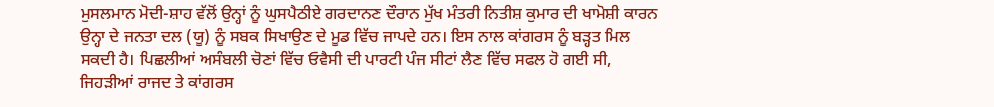ਮੁਸਲਮਾਨ ਮੋਦੀ-ਸ਼ਾਹ ਵੱਲੋਂ ਉਨ੍ਹਾਂ ਨੂੰ ਘੁਸਪੈਠੀਏ ਗਰਦਾਨਣ ਦੌਰਾਨ ਮੁੱਖ ਮੰਤਰੀ ਨਿਤੀਸ਼ ਕੁਮਾਰ ਦੀ ਖਾਮੋਸ਼ੀ ਕਾਰਨ ਉਨ੍ਹਾ ਦੇ ਜਨਤਾ ਦਲ (ਯੂ) ਨੂੰ ਸਬਕ ਸਿਖਾਉਣ ਦੇ ਮੂਡ ਵਿੱਚ ਜਾਪਦੇ ਹਨ। ਇਸ ਨਾਲ ਕਾਂਗਰਸ ਨੂੰ ਬੜ੍ਹਤ ਮਿਲ ਸਕਦੀ ਹੈ। ਪਿਛਲੀਆਂ ਅਸੰਬਲੀ ਚੋਣਾਂ ਵਿੱਚ ਓਵੈਸੀ ਦੀ ਪਾਰਟੀ ਪੰਜ ਸੀਟਾਂ ਲੈਣ ਵਿੱਚ ਸਫਲ ਹੋ ਗਈ ਸੀ, ਜਿਹੜੀਆਂ ਰਾਜਦ ਤੇ ਕਾਂਗਰਸ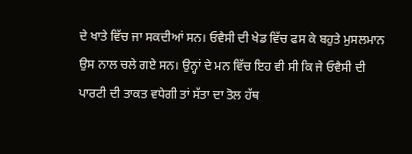ਦੇ ਖਾਤੇ ਵਿੱਚ ਜਾ ਸਕਦੀਆਂ ਸਨ। ਓਵੈਸੀ ਦੀ ਖੇਡ ਵਿੱਚ ਫਸ ਕੇ ਬਹੁਤੇ ਮੁਸਲਮਾਨ ਉਸ ਨਾਲ ਚਲੇ ਗਏ ਸਨ। ਉਨ੍ਹਾਂ ਦੇ ਮਨ ਵਿੱਚ ਇਹ ਵੀ ਸੀ ਕਿ ਜੇ ਓਵੈਸੀ ਦੀ ਪਾਰਟੀ ਦੀ ਤਾਕਤ ਵਧੇਗੀ ਤਾਂ ਸੱਤਾ ਦਾ ਤੋਲ ਹੱਥ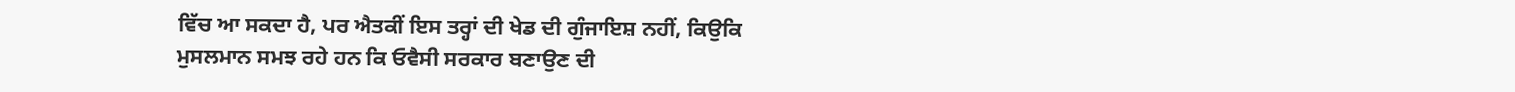ਵਿੱਚ ਆ ਸਕਦਾ ਹੈ, ਪਰ ਐਤਕੀਂ ਇਸ ਤਰ੍ਹਾਂ ਦੀ ਖੇਡ ਦੀ ਗੁੰਜਾਇਸ਼ ਨਹੀਂ, ਕਿਉਕਿ ਮੁਸਲਮਾਨ ਸਮਝ ਰਹੇ ਹਨ ਕਿ ਓਵੈਸੀ ਸਰਕਾਰ ਬਣਾਉਣ ਦੀ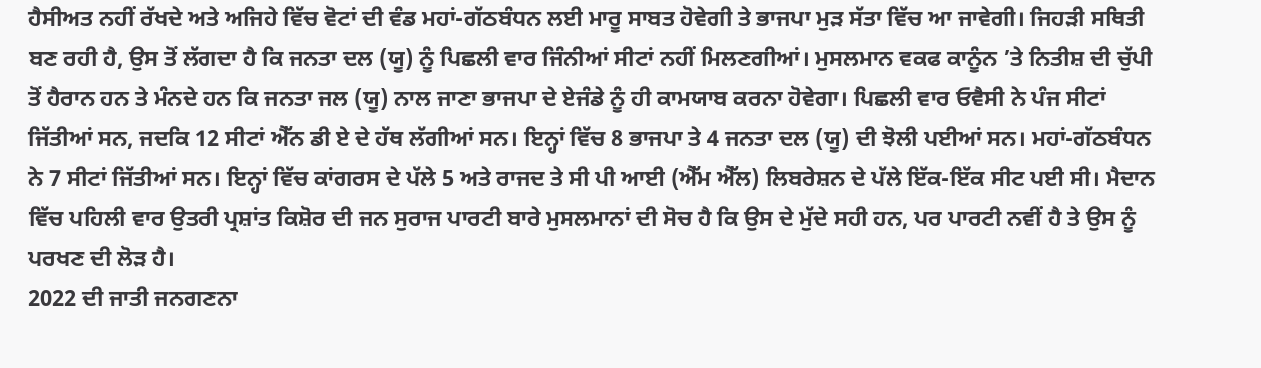ਹੈਸੀਅਤ ਨਹੀਂ ਰੱਖਦੇ ਅਤੇ ਅਜਿਹੇ ਵਿੱਚ ਵੋਟਾਂ ਦੀ ਵੰਡ ਮਹਾਂ-ਗੱਠਬੰਧਨ ਲਈ ਮਾਰੂ ਸਾਬਤ ਹੋਵੇਗੀ ਤੇ ਭਾਜਪਾ ਮੁੜ ਸੱਤਾ ਵਿੱਚ ਆ ਜਾਵੇਗੀ। ਜਿਹੜੀ ਸਥਿਤੀ ਬਣ ਰਹੀ ਹੈ, ਉਸ ਤੋਂ ਲੱਗਦਾ ਹੈ ਕਿ ਜਨਤਾ ਦਲ (ਯੂ) ਨੂੰ ਪਿਛਲੀ ਵਾਰ ਜਿੰਨੀਆਂ ਸੀਟਾਂ ਨਹੀਂ ਮਿਲਣਗੀਆਂ। ਮੁਸਲਮਾਨ ਵਕਫ ਕਾਨੂੰਨ ’ਤੇ ਨਿਤੀਸ਼ ਦੀ ਚੁੱਪੀ ਤੋਂ ਹੈਰਾਨ ਹਨ ਤੇ ਮੰਨਦੇ ਹਨ ਕਿ ਜਨਤਾ ਜਲ (ਯੂ) ਨਾਲ ਜਾਣਾ ਭਾਜਪਾ ਦੇ ਏਜੰਡੇ ਨੂੰ ਹੀ ਕਾਮਯਾਬ ਕਰਨਾ ਹੋਵੇਗਾ। ਪਿਛਲੀ ਵਾਰ ਓਵੈਸੀ ਨੇ ਪੰਜ ਸੀਟਾਂ ਜਿੱਤੀਆਂ ਸਨ, ਜਦਕਿ 12 ਸੀਟਾਂ ਐੱਨ ਡੀ ਏ ਦੇ ਹੱਥ ਲੱਗੀਆਂ ਸਨ। ਇਨ੍ਹਾਂ ਵਿੱਚ 8 ਭਾਜਪਾ ਤੇ 4 ਜਨਤਾ ਦਲ (ਯੂ) ਦੀ ਝੋਲੀ ਪਈਆਂ ਸਨ। ਮਹਾਂ-ਗੱਠਬੰਧਨ ਨੇ 7 ਸੀਟਾਂ ਜਿੱਤੀਆਂ ਸਨ। ਇਨ੍ਹਾਂ ਵਿੱਚ ਕਾਂਗਰਸ ਦੇ ਪੱਲੇ 5 ਅਤੇ ਰਾਜਦ ਤੇ ਸੀ ਪੀ ਆਈ (ਐੱਮ ਐੱਲ) ਲਿਬਰੇਸ਼ਨ ਦੇ ਪੱਲੇ ਇੱਕ-ਇੱਕ ਸੀਟ ਪਈ ਸੀ। ਮੈਦਾਨ ਵਿੱਚ ਪਹਿਲੀ ਵਾਰ ਉਤਰੀ ਪ੍ਰਸ਼ਾਂਤ ਕਿਸ਼ੋਰ ਦੀ ਜਨ ਸੁਰਾਜ ਪਾਰਟੀ ਬਾਰੇ ਮੁਸਲਮਾਨਾਂ ਦੀ ਸੋਚ ਹੈ ਕਿ ਉਸ ਦੇ ਮੁੱਦੇ ਸਹੀ ਹਨ, ਪਰ ਪਾਰਟੀ ਨਵੀਂ ਹੈ ਤੇ ਉਸ ਨੂੰ ਪਰਖਣ ਦੀ ਲੋੜ ਹੈ।
2022 ਦੀ ਜਾਤੀ ਜਨਗਣਨਾ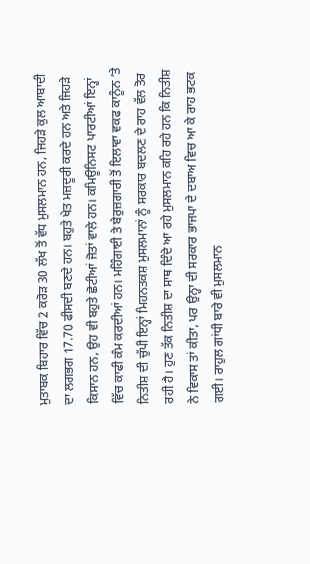ਮੁਤਾਬਕ ਬਿਹਾਰ ਵਿੱਚ 2 ਕਰੋੜ 30 ਲੱਖ ਤੋਂ ਵੱਧ ਮੁਸਲਮਾਨ ਹਨ, ਜਿਹੜੇ ਕੁਲ ਆਬਾਦੀ ਦਾ ਲਗਭਗ 17.70 ਫੀਸਦੀ ਬਣਦੇ ਹਨ। ਬਹੁਤੇ ਖੇਤ ਮਜ਼ਦੂਰੀ ਕਰਦੇ ਹਨ ਅਤੇ ਜਿਹੜੇ ਕਿਸਾਨ ਹਨ, ਉਹ ਵੀ ਬਹੁਤੇ ਛੋਟੀਆਂ ਜੋਤਾਂ ਵਾਲੇ ਹਨ। ਕਮਿਊਨਿਸਟ ਪਾਰਟੀਆਂ ਇਨ੍ਹਾਂ ਵਿੱਚ ਕਾਫੀ ਕੰਮ ਕਰਦੀਆਂ ਹਨ। ਮਹਿੰਗਾਈ ਤੇ ਬੇਰੁਜ਼ਗਾਰੀ ਤੋਂ ਇਲਾਵਾ ਵਕਫ ਕਾਨੂੰਨ ’ਤੇ ਨਿਤੀਸ਼ ਦੀ ਚੁੱਪੀ ਇਨ੍ਹਾਂ ਮਿਹਨਤਕਸ਼ ਮੁਸਲਮਾਨਾਂ ਨੂੰ ਸਰਕਾਰ ਬਦਲਣ ਦੇ ਰਾਹ ਵੱਲ ਤੋਰ ਰਹੀ ਹੈ। ਹੁਣ ਤੱਕ ਨਿਤੀਸ਼ ਦਾ ਸਾਥ ਦਿੰਦੇ ਆ ਰਹੇ ਮੁਸਲਮਾਨ ਕਹਿ ਰਹੇ ਹਨ ਕਿ ਨਿਤੀਸ਼ ਨੇ ਵਿਕਾਸ ਤਾਂ ਕੀਤਾ, ਪਰ ਉਨ੍ਹਾ ਦੀ ਸਰਕਾਰ ਭਾਜਪਾ ਦੇ ਦਬਾਅ ਵਿਚ ਆ ਕੇ ਰਾਹ ਭਟਕ ਗਈ। ਰਾਹੁਲ ਗਾਂਧੀ ਬਾਰੇ ਵੀ ਮੁਸਲਮਾਨ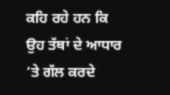ਕਹਿ ਰਹੇ ਹਨ ਕਿ ਉਹ ਤੱਥਾਂ ਦੇ ਆਧਾਰ ’ਤੇ ਗੱਲ ਕਰਦੇ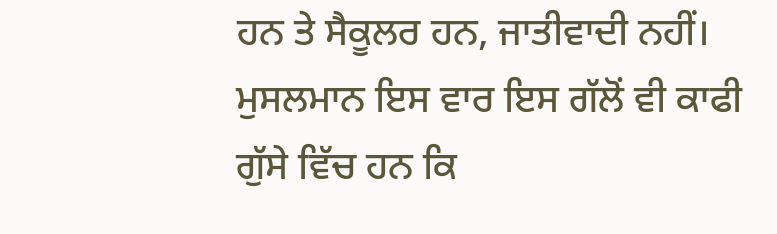ਹਨ ਤੇ ਸੈਕੂਲਰ ਹਨ, ਜਾਤੀਵਾਦੀ ਨਹੀਂ। ਮੁਸਲਮਾਨ ਇਸ ਵਾਰ ਇਸ ਗੱਲੋਂ ਵੀ ਕਾਫੀ ਗੁੱਸੇ ਵਿੱਚ ਹਨ ਕਿ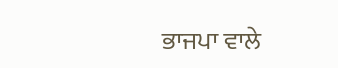ਭਾਜਪਾ ਵਾਲੇ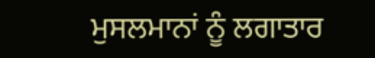ਮੁਸਲਮਾਨਾਂ ਨੂੰ ਲਗਾਤਾਰ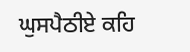ਘੁਸਪੈਠੀਏ ਕਹਿ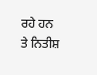ਰਹੇ ਹਨ ਤੇ ਨਿਤੀਸ਼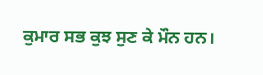ਕੁਮਾਰ ਸਭ ਕੁਝ ਸੁਣ ਕੇ ਮੌਨ ਹਨ।